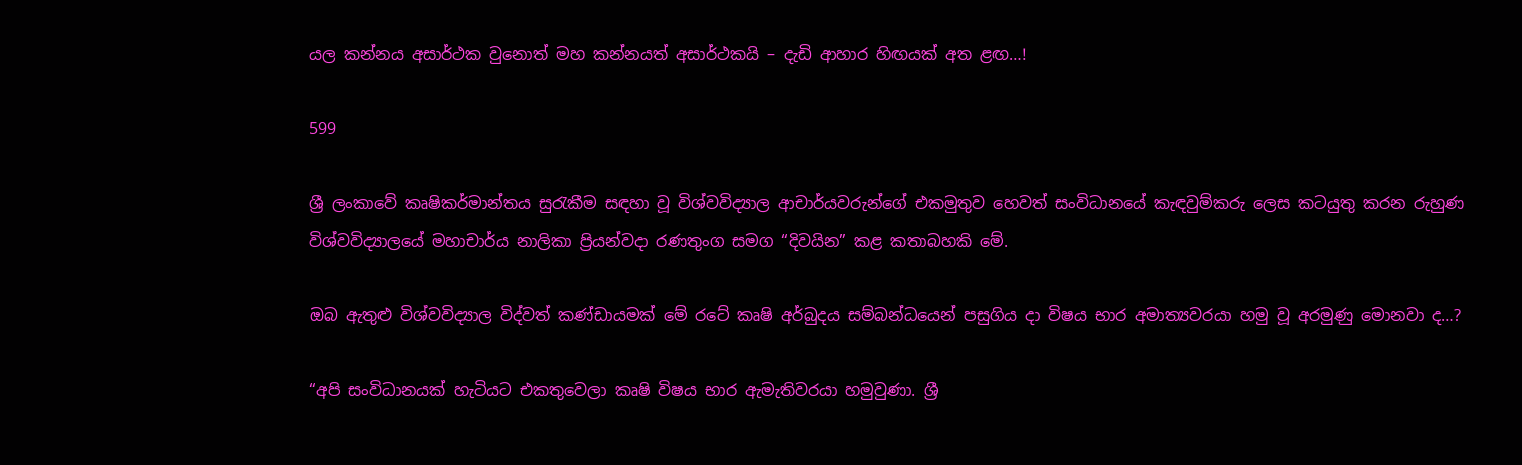යල කන්නය අසාර්ථක වුනොත් මහ කන්නයත් අසාර්ථක‍යි – දැඩි ආහාර හිඟයක් අත ළඟ…!

599

ශ්‍රී ලංකාවේ කෘෂිකර්මාන්තය සුරැකීම සඳහා වූ විශ්වවිද්‍යාල ආචාර්යවරුන්ගේ එකමුතුව හෙවත් සංවිධානයේ කැඳවුම්කරු ලෙස කටයුතු කරන රුහුණ විශ්වවිද්‍යාලයේ මහාචාර්ය නාලිකා ප්‍රියන්වදා රණතුංග සමග “දිවයින” කළ කතාබහකි මේ.

ඔබ ඇතුළු විශ්වවිද්‍යාල විද්වත් කණ්ඩායමක් මේ රටේ කෘෂි අර්බුදය සම්බන්ධයෙන් පසුගිය දා විෂය භාර අමාත්‍යවරයා හමු වූ අරමුණු මොනවා ද…?

“අපි සංවිධානයක් හැටියට එකතුවෙලා කෘෂි විෂය භාර ඇමැතිවරයා හමුවුණා. ශ්‍රී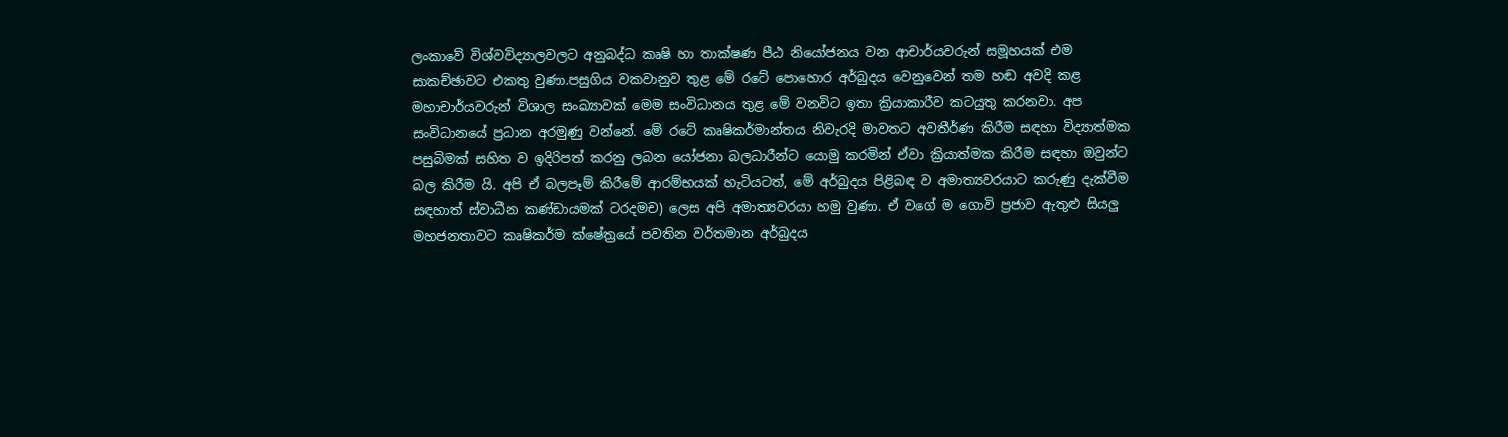ලංකාවේ විශ්වවිද්‍යාලවලට අනුබද්ධ කෘෂි හා තාක්ෂණ පීඨ නියෝජනය වන ආචාර්යවරුන් සමූහයක් එම සාකච්ඡාවට එකතු වුණා.පසුගිය වකවානුව තුළ මේ රටේ පොහොර අර්බුදය වෙනුවෙන් තම හඬ අවදි කළ මහාචාර්යවරුන් විශාල සංඛ්‍යාවක් මෙම සංවිධානය තුළ මේ වනවිට ඉතා ක්‍රියාකාරීව කටයුතු කරනවා. අප සංවිධානයේ ප්‍රධාන අරමුණු වන්නේ. මේ රටේ කෘෂිකර්මාන්තය නිවැරදි මාවතට අවතීර්ණ කිරීම සඳහා විද්‍යාත්මක පසුබිමක් සහිත ව ඉදිරිපත් කරනු ලබන යෝජනා බලධාරීන්ට යොමු කරමින් ඒවා ක්‍රියාත්මක කිරීම සඳහා ඔවුන්ට බල කිරීම යි. අපි ඒ බලපෑම් කිරීමේ ආරම්භයක් හැටියටත්, මේ අර්බුදය පිළිබඳ ව අමාත්‍යවරයාට කරුණු දැක්වීම සඳහාත් ස්වාධීන කණ්ඩායමක් ටරදමච) ලෙස අපි අමාත්‍යවරයා හමු වුණා. ඒ වගේ ම ගොවි ප්‍රජාව ඇතුළු සියලු මහජනතාවට කෘෂිකර්ම ක්ෂේත්‍රයේ පවතින වර්තමාන අර්බුදය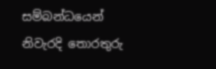සම්බන්ධයෙන් නිවැරදි තොරතුරු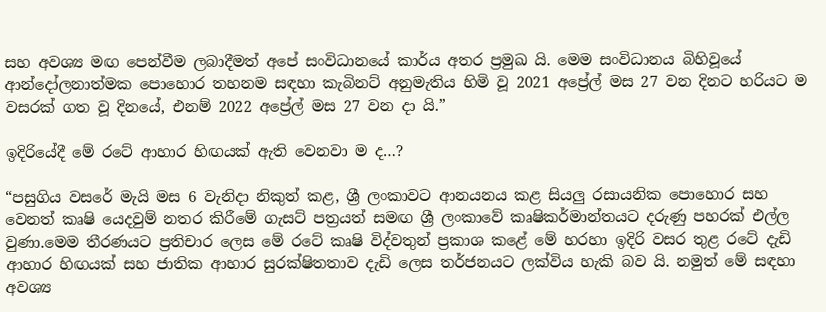සහ අවශ්‍ය මඟ පෙන්වීම ලබාදීමත් අපේ සංවිධානයේ කාර්ය අතර ප්‍රමුඛ යි. මෙම සංවිධානය බිහිවූයේ ආන්දෝලනාත්මක පොහොර තහනම සඳහා කැබිනට් අනුමැතිය හිමි වූ 2021 අප්‍රේල් මස 27 වන දිනට හරියට ම වසරක් ගත වූ දිනයේ, එනම් 2022 අප්‍රේල් මස 27 වන දා යි.”

ඉදිරියේදී මේ රටේ ආහාර හිඟයක් ඇති වෙනවා ම ද…?

“පසුගිය වසරේ මැයි මස 6 වැනිදා නිකුත් කළ, ශ්‍රී ලංකාවට ආනයනය කළ සියලු රසායනික පොහොර සහ වෙනත් කෘෂි යෙදවුම් නතර කිරීමේ ගැසට් පත්‍රයත් සමඟ ශ්‍රී ලංකාවේ කෘෂිකර්මාන්තයට දරුණු පහරක් එල්ල වුණා.මෙම තීරණයට ප්‍රතිචාර ලෙස මේ රටේ කෘෂි විද්වතුන් ප්‍රකාශ කළේ මේ හරහා ඉදිරි වසර තුළ රටේ දැඩි ආහාර හිඟයක් සහ ජාතික ආහාර සුරක්ෂිතතාව දැඩි ලෙස තර්ජනයට ලක්විය හැකි බව යි. නමුත් මේ සඳහා අවශ්‍ය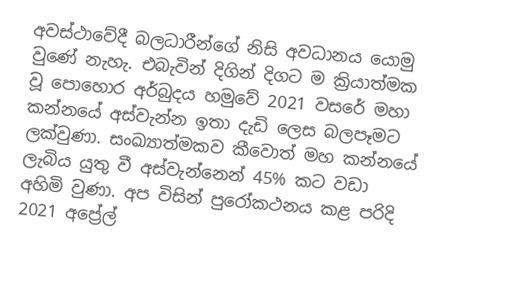අවස්ථාවේදී බලධාරීන්ගේ නිසි අවධානය යොමු වුණේ නැහැ. එබැවින් දිගින් දිගට ම ක්‍රියාත්මක වූ පොහොර අර්බුදය හමුවේ 2021 වසරේ මහා කන්නයේ අස්වැන්න ඉතා දැඩි ලෙස බලපෑමට ලක්වුණා. සංඛ්‍යාත්මකව කීවොත් මහ කන්නයේ ලැබිය යුතු වී අස්වැන්නෙන් 45% කට වඩා අහිමි වුණා. අප විසින් පුරෝකථනය කළ පරිදි 2021 අප්‍රේල්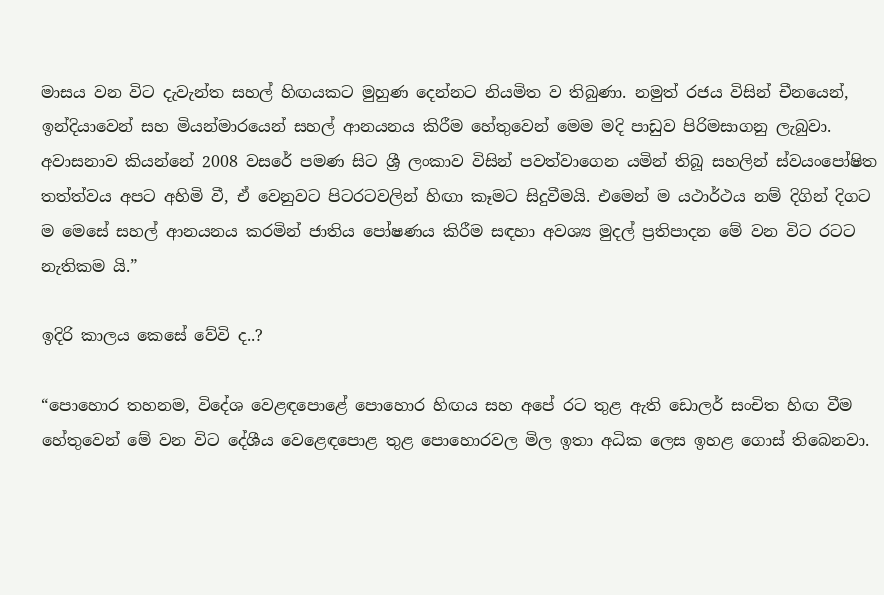මාසය වන විට දැවැන්ත සහල් හිඟයකට මුහුණ දෙන්නට නියමිත ව තිබුණා. නමුත් රජය විසින් චීනයෙන්, ඉන්දියාවෙන් සහ මියන්මාරයෙන් සහල් ආනයනය කිරීම හේතුවෙන් මෙම මදි පාඩුව පිරිමසාගනු ලැබුවා. අවාසනාව කියන්නේ 2008 වසරේ පමණ සිට ශ්‍රී ලංකාව විසින් පවත්වාගෙන යමින් තිබූ සහලින් ස්වයංපෝෂිත තත්ත්වය අපට අහිමි වී, ඒ වෙනුවට පිටරටවලින් හිඟා කෑමට සිදුවීමයි. එමෙන් ම යථාර්ථය නම් දිගින් දිගට ම මෙසේ සහල් ආනයනය කරමින් ජාතිය පෝෂණය කිරීම සඳහා අවශ්‍ය මුදල් ප්‍රතිපාදන මේ වන විට රටට නැතිකම යි.”

ඉදිරි කාලය කෙසේ වේවි ද..?

“පොහොර තහනම, විදේශ වෙළඳපොළේ පොහොර හිඟය සහ අපේ රට තුළ ඇති ඩොලර් සංචිත හිඟ වීම හේතුවෙන් මේ වන විට දේශීය වෙළෙඳපොළ තුළ පොහොරවල මිල ඉතා අධික ලෙස ඉහළ ගොස් තිබෙනවා.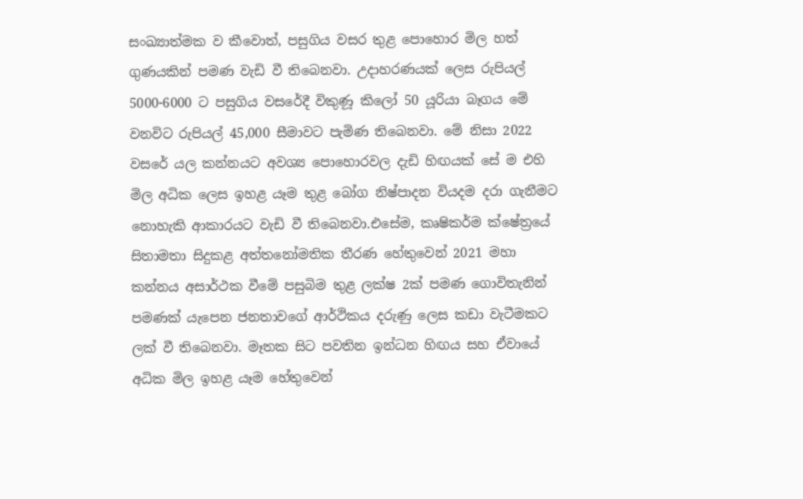සංඛ්‍යාත්මක ව කීවොත්, පසුගිය වසර තුළ පොහොර මිල හත් ගුණයකින් පමණ වැඩි වී තිබෙනවා. උදාහරණයක් ලෙස රුපියල් 5000-6000 ට පසුගිය වසරේදී විකුණූ කිලෝ 50 යූරියා බෑගය මේ වනවිට රුපියල් 45,000 සීමාවට පැමිණ තිබෙනවා. මේ නිසා 2022 වසරේ යල කන්නයට අවශ්‍ය පොහොරවල දැඩි හිඟයක් සේ ම එහි මිල අධික ලෙස ඉහළ යෑම තුළ බෝග නිෂ්පාදන වියදම දරා ගැනීමට නොහැකි ආකාරයට වැඩි වී තිබෙනවා.එසේම, කෘෂිකර්ම ක්ෂේත්‍රයේ සිතාමතා සිදුකළ අත්තනෝමතික තීරණ හේතුවෙන් 2021 මහා කන්නය අසාර්ථක වීමේ පසුබිම තුළ ලක්ෂ 2ක් පමණ ගොවිතැනින් පමණක් යැපෙන ජනතාවගේ ආර්ථිකය දරුණු ලෙස කඩා වැටීමකට ලක් වී තිබෙනවා. මෑතක සිට පවතින ඉන්ධන හිඟය සහ ඒවායේ අධික මිල ඉහළ යෑම හේතුවෙන්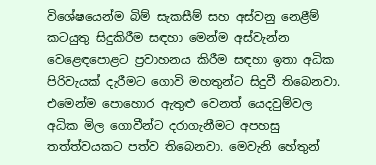විශේෂයෙන්ම බිම් සැකසීම් සහ අස්වනු නෙළීම් කටයුතු සිදුකිරීම සඳහා මෙන්ම අස්වැන්න වෙළෙඳපොළට ප්‍රවාහනය කිරීම සඳහා ඉතා අධික පිරිවැයක් දැරීමට ගොවි මහතුන්ට සිදුවී තිබෙනවා. එමෙන්ම පොහොර ඇතුළු වෙනත් යෙදවුම්වල අධික මිල ගොවීන්ට දරාගැනීමට අපහසු තත්ත්වයකට පත්ව තිබෙනවා. මෙවැනි හේතුන්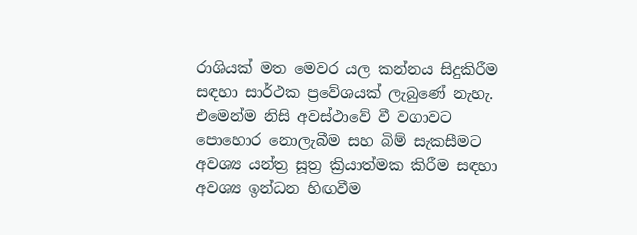රාශියක් මත මෙවර යල කන්නය සිදුකිරීම සඳහා සාර්ථක ප්‍රවේශයක් ලැබුණේ නැහැ. එමෙන්ම නිසි අවස්ථාවේ වී වගාවට පොහොර නොලැබීම සහ බිම් සැකසීමට අවශ්‍ය යන්ත්‍ර සූත්‍ර ක්‍රියාත්මක කිරීම සඳහා අවශ්‍ය ඉන්ධන හිඟවීම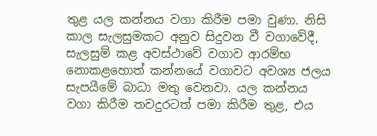තුළ යල කන්නය වගා කිරීම පමා වුණා. නිසි කාල සැලසුමකට අනුව සිදුවන වී වගාවේදී, සැලසුම් කළ අවස්ථාවේ වගාව ආරම්භ නොකළහොත් කන්නයේ වගාවට අවශ්‍ය ජලය සැපයීමේ බාධා මතු වෙනවා. යල කන්නය වගා කිරීම තවදුරටත් පමා කිරීම තුළ, එය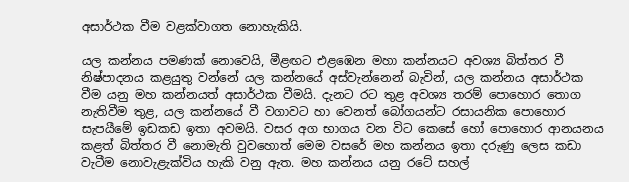අසාර්ථක වීම වළක්වාගත නොහැකියි.

යල කන්නය පමණක් නොවෙයි, මීළඟට එළඹෙන මහා කන්නයට අවශ්‍ය බිත්තර වී නිෂ්පාදනය කළයුතු වන්නේ යල කන්නයේ අස්වැන්නෙන් බැවින්, යල කන්නය අසාර්ථක වීම යනු මහ කන්නයත් අසාර්ථක වීමයි. දැනට රට තුළ අවශ්‍ය තරම් පොහොර තොග නැතිවීම තුළ, යල කන්නයේ වී වගාවට හා වෙනත් බෝගයන්ට රසායනික පොහොර සැපයීමේ ඉඩකඩ ඉතා අවමයි. වසර අග භාගය වන විට කෙසේ හෝ පොහොර ආනයනය කළත් බිත්තර වී නොමැති වුවහොත් මෙම වසරේ මහ කන්නය ඉතා දරුණු ලෙස කඩා වැටීම නොවැළැක්විය හැකි වනු ඇත. මහ කන්නය යනු රටේ සහල්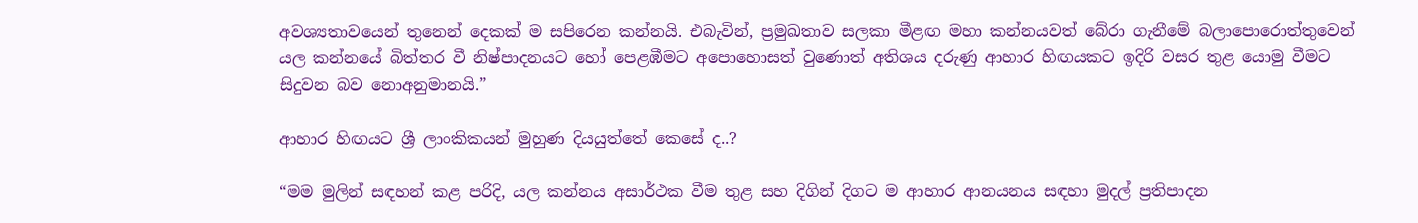අවශ්‍යතාවයෙන් තුනෙන් දෙකක් ම සපිරෙන කන්නයි. එබැවින්, ප්‍රමුඛතාව සලකා මීළඟ මහා කන්නයවත් බේරා ගැනීමේ බලාපොරොත්තුවෙන් යල කන්නයේ බිත්තර වී නිෂ්පාදනයට හෝ පෙළඹීමට අපොහොසත් වුණොත් අතිශය දරුණු ආහාර හිඟයකට ඉදිරි වසර තුළ යොමු වීමට සිදුවන බව නොඅනුමානයි.”

ආහාර හිඟයට ශ්‍රී ලාංකිකයන් මුහුණ දියයුත්තේ කෙසේ ද..?

“මම මුලින් සඳහන් කළ පරිදි, යල කන්නය අසාර්ථක වීම තුළ සහ දිගින් දිගට ම ආහාර ආනයනය සඳහා මුදල් ප්‍රතිපාදන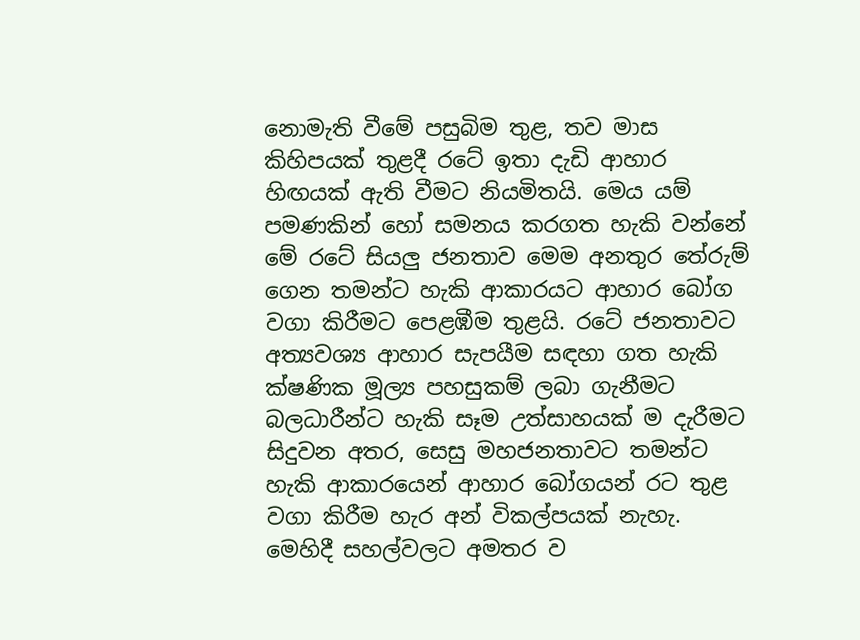නොමැති වීමේ පසුබිම තුළ, තව මාස කිහිපයක් තුළදී රටේ ඉතා දැඩි ආහාර හිඟයක් ඇති වීමට නියමිතයි. මෙය යම් පමණකින් හෝ සමනය කරගත හැකි වන්නේ මේ රටේ සියලු ජනතාව මෙම අනතුර තේරුම් ගෙන තමන්ට හැකි ආකාරයට ආහාර බෝග වගා කිරීමට පෙළඹීම තුළයි. රටේ ජනතාවට අත්‍යවශ්‍ය ආහාර සැපයීම සඳහා ගත හැකි ක්ෂණික මූල්‍ය පහසුකම් ලබා ගැනීමට බලධාරීන්ට හැකි සෑම උත්සාහයක් ම දැරීමට සිදුවන අතර, සෙසු මහජනතාවට තමන්ට හැකි ආකාරයෙන් ආහාර බෝගයන් රට තුළ වගා කිරීම හැර අන් විකල්පයක් නැහැ. මෙහිදී සහල්වලට අමතර ව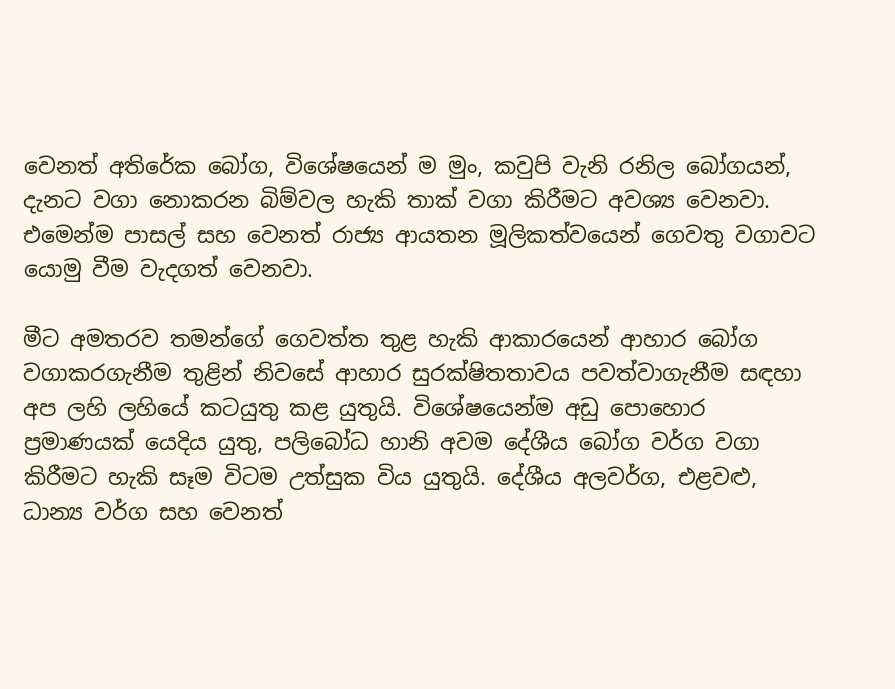වෙනත් අතිරේක බෝග, විශේෂයෙන් ම මුං, කවුපි වැනි රනිල බෝගයන්, දැනට වගා නොකරන බිම්වල හැකි තාක් වගා කිරීමට අවශ්‍ය වෙනවා. එමෙන්ම පාසල් සහ වෙනත් රාජ්‍ය ආයතන මූලිකත්වයෙන් ගෙවතු වගාවට යොමු වීම වැදගත් වෙනවා.

මීට අමතරව තමන්ගේ ගෙවත්ත තුළ හැකි ආකාරයෙන් ආහාර බෝග වගාකරගැනීම තුළින් නිවසේ ආහාර සුරක්ෂිතතාවය පවත්වාගැනීම සඳහා අප ලහි ලහියේ කටයුතු කළ යුතුයි. විශේෂයෙන්ම අඩු පොහොර ප්‍රමාණයක් යෙදිය යුතු, පලිබෝධ හානි අවම දේශීය බෝග වර්ග වගා කිරීමට හැකි සෑම විටම උත්සුක විය යුතුයි. දේශීය අලවර්ග, එළවළු, ධාන්‍ය වර්ග සහ වෙනත්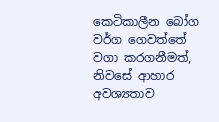කෙටිකාලීන බෝග වර්ග ගෙවත්තේ වගා කරගනීමත්, නිවසේ ආහාර අවශ්‍යතාව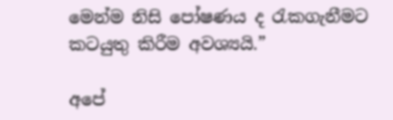මෙන්ම නිසි පෝෂණය ද රැකගැනීමට කටයුතු කිරීම අවශ්‍යයි.”

අපේ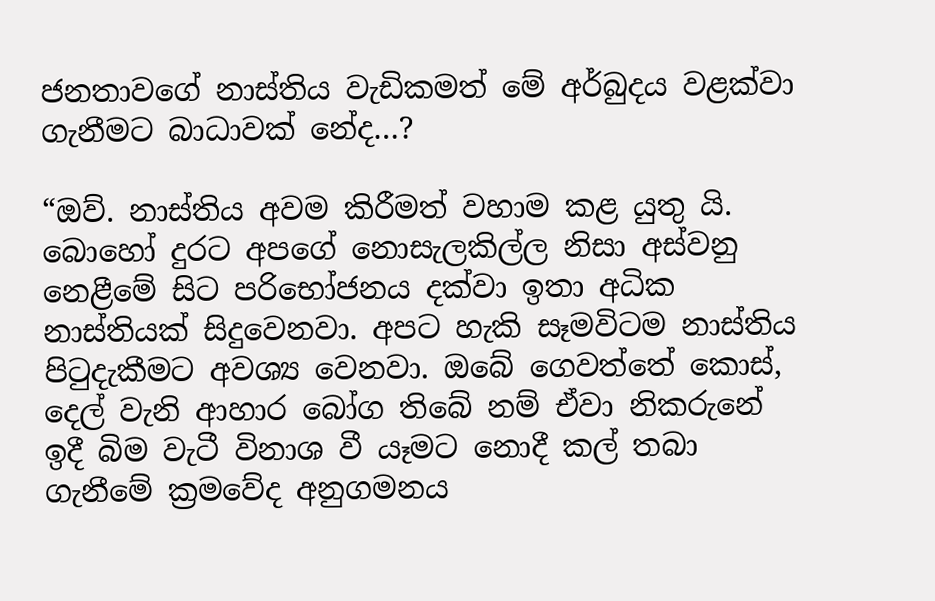ජනතාවගේ නාස්තිය වැඩිකමත් මේ අර්බුදය වළක්වා ගැනීමට බාධාවක් නේද…?

“ඔව්. නාස්තිය අවම කිරීමත් වහාම කළ යුතු යි. බොහෝ දුරට අපගේ නොසැලකිල්ල නිසා අස්වනු නෙළීමේ සිට පරිභෝජනය දක්වා ඉතා අධික නාස්තියක් සිදුවෙනවා. අපට හැකි සෑමවිටම නාස්තිය පිටුදැකීමට අවශ්‍ය වෙනවා. ඔබේ ගෙවත්තේ කොස්, දෙල් වැනි ආහාර බෝග තිබේ නම් ඒවා නිකරුනේ ඉදී බිම වැටී විනාශ වී යෑමට නොදී කල් තබා ගැනීමේ ක්‍රමවේද අනුගමනය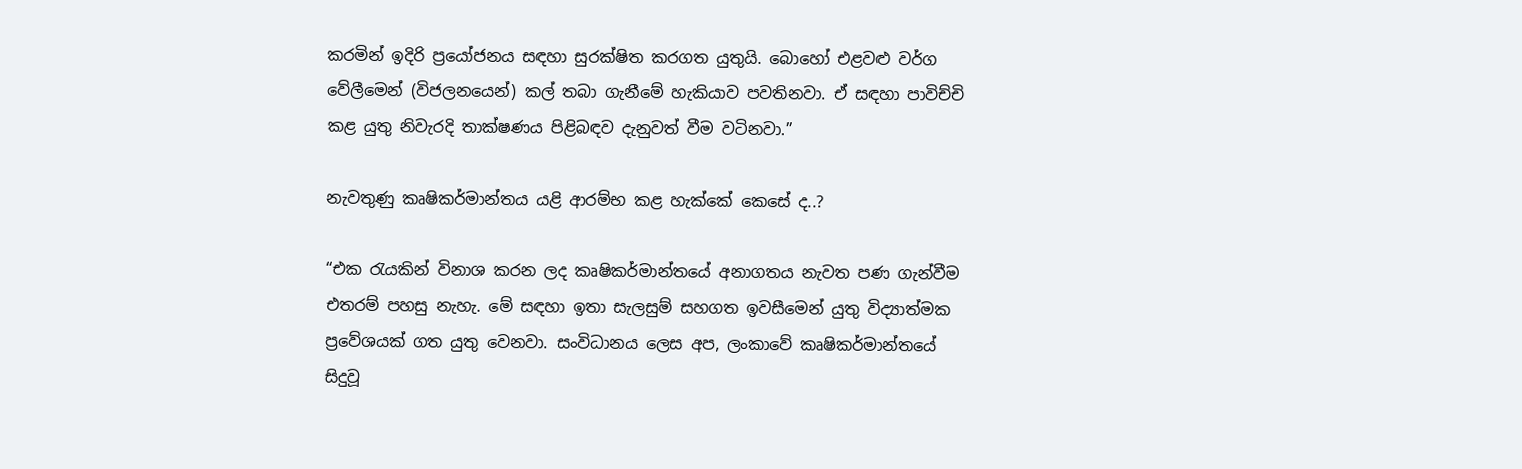කරමින් ඉදිරි ප්‍රයෝජනය සඳහා සුරක්ෂිත කරගත යුතුයි. බොහෝ එළවළු වර්ග වේලීමෙන් (විජලනයෙන්) කල් තබා ගැනීමේ හැකියාව පවතිනවා. ඒ සඳහා පාවිච්චි කළ යුතු නිවැරදි තාක්ෂණය පිළිබඳව දැනුවත් වීම වටිනවා.”

නැවතුණු කෘෂිකර්මාන්තය යළි ආරම්භ කළ හැක්කේ කෙසේ ද..?

“එක රැයකින් විනාශ කරන ලද කෘෂිකර්මාන්තයේ අනාගතය නැවත පණ ගැන්වීම එතරම් පහසු නැහැ. මේ සඳහා ඉතා සැලසුම් සහගත ඉවසීමෙන් යුතු විද්‍යාත්මක ප්‍රවේශයක් ගත යුතු වෙනවා. සංවිධානය ලෙස අප, ලංකාවේ කෘෂිකර්මාන්තයේ සිදුවූ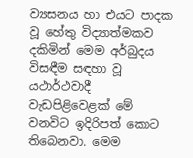ව්‍යසනය හා එයට පාදක වූ හේතු විද්‍යාත්මකව දකිමින් මෙම අර්බුදය විසඳීම සඳහා වූ යථාර්ථවාදී වැඩපිළිවෙළක් මේ වනවිට ඉදිරිපත් කොට තිබෙනවා. මෙම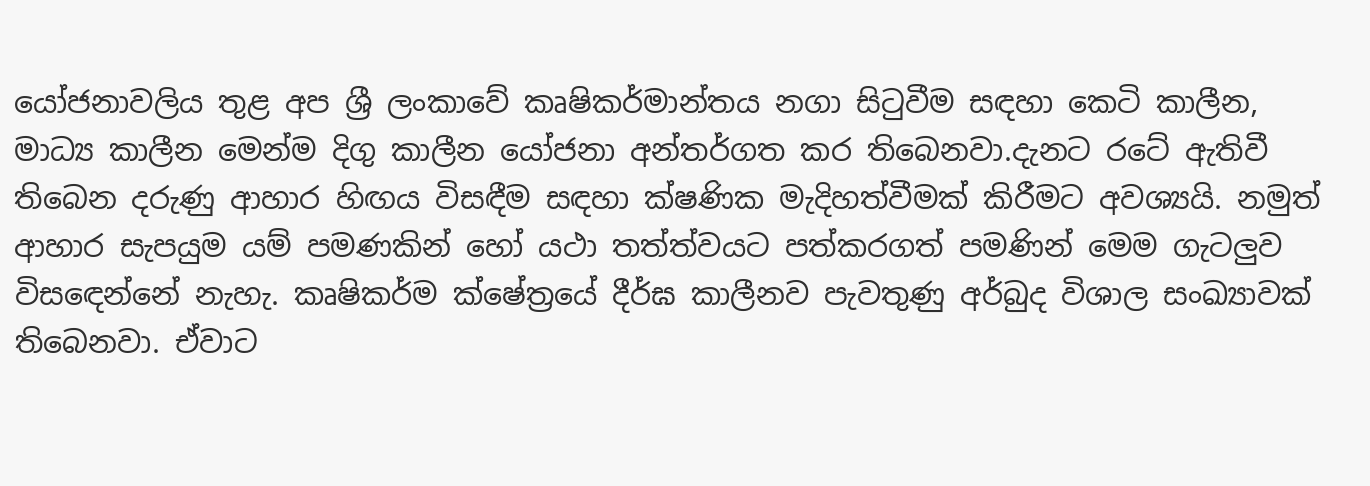යෝජනාවලිය තුළ අප ශ්‍රී ලංකාවේ කෘෂිකර්මාන්තය නගා සිටුවීම සඳහා කෙටි කාලීන, මාධ්‍ය කාලීන මෙන්ම දිගු කාලීන යෝජනා අන්තර්ගත කර තිබෙනවා.දැනට රටේ ඇතිවී තිබෙන දරුණු ආහාර හිඟය විසඳීම සඳහා ක්ෂණික මැදිහත්වීමක් කිරීමට අවශ්‍යයි. නමුත් ආහාර සැපයුම යම් පමණකින් හෝ යථා තත්ත්වයට පත්කරගත් පමණින් මෙම ගැටලුව විසඳෙන්නේ නැහැ. කෘෂිකර්ම ක්ෂේත්‍රයේ දීර්ඝ කාලීනව පැවතුණු අර්බුද විශාල සංඛ්‍යාවක් තිබෙනවා. ඒවාට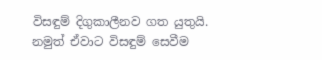විසඳුම් දිගුකාලීනව ගත යුතුයි. නමුත් ඒවාට විසඳුම් සෙවීම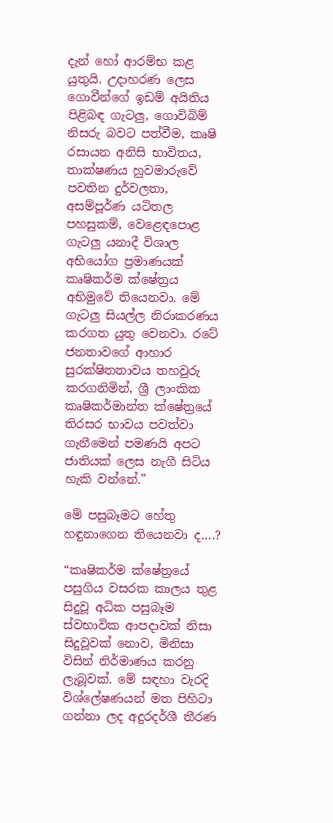දැන් හෝ ආරම්භ කළ යුතුයි. උදාහරණ ලෙස ගොවීන්ගේ ඉඩම් අයිතිය පිළිබඳ ගැටලු, ගොවිබිම් නිසරු බවට පත්වීම, කෘෂි රසායන අනිසි භාවිතය, තාක්ෂණය හුවමාරුවේ පවතින දුර්වලතා, අසම්පූර්ණ යටිතල පහසුකම්, වෙළෙඳපොළ ගැටලු යනාදී විශාල අභියෝග ප්‍රමාණයක් කෘෂිකර්ම ක්ෂේත්‍රය අභිමුවේ තියෙනවා. මේ ගැටලු සියල්ල නිරාකරණය කරගත යුතු වෙනවා. රටේ ජනතාවගේ ආහාර සුරක්ෂිතතාවය තහවුරු කරගනිමින්, ශ්‍රී ලාංකික කෘෂිකර්මාන්ත ක්ෂේත්‍රයේ තිරසර භාවය පවත්වා ගැනීමෙන් පමණයි අපට ජාතියක් ලෙස නැගී සිටිය හැකි වන්නේ.”

මේ පසුබෑමට හේතු හඳුනාගෙන තියෙනවා ද….?

“කෘෂිකර්ම ක්ෂේත්‍රයේ පසුගිය වසරක කාලය තුළ සිදුවූ අධික පසුබෑම ස්වභාවික ආපදාවක් නිසා සිදුවූවක් නොව, මිනිසා විසින් නිර්මාණය කරනු ලැබූවක්. මේ සඳහා වැරදි විශ්ලේෂණයන් මත පිහිටා ගන්නා ලද අදුරදර්ශී තීරණ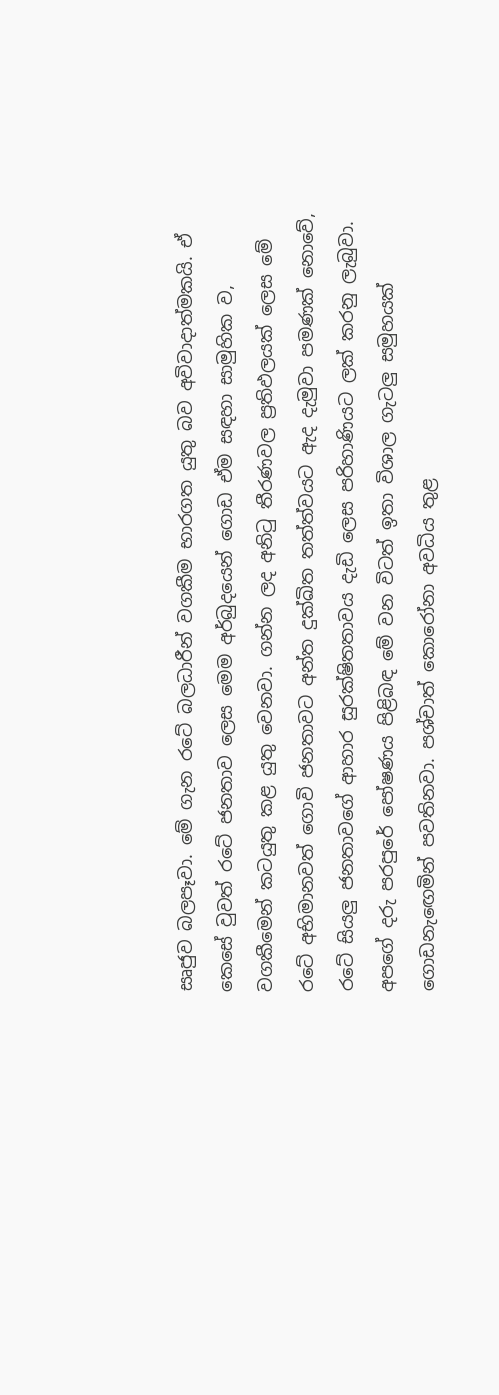සෘජුව බලපෑවා. මේ ගැන රටේ බලධාරීන් වගකීම භාරගත යුතු බව අවිවාදාත්මකයි. ඒ කෙසේ වුවත් රටේ ජනතාව ලෙස මෙම අර්බුදයෙන් ගොඩ ඒම සඳහා සාමුහික ව, වගකීමෙන් කටයුතු කළ යුතු වෙනවා. ගන්න ලද අනිටු තීරණවල ප්‍රතිඵලයක් ලෙස මේ රටේ අභිමානවත් ගොවි ජනතාවට අන්ත දුක්ඛිත තත්ත්වයට ඇද දැමුවා පමණක් නොවේ, රටේ සියලු ජනතාවගේ ආහාර සුරක්ෂිතතාවය දැඩි ලෙස පරිහාණියට ලක් කරනු ලැබුවා. අපගේ දරු පරපුරේ පෝෂණය පිළිබඳ මේ වන විටත් ඉතා විශාල ගැටලු සමුහයක් ගොඩනැඟෙමින් පවතිනවා. පශ්චාත් කොරෝනා අවධිය තුළ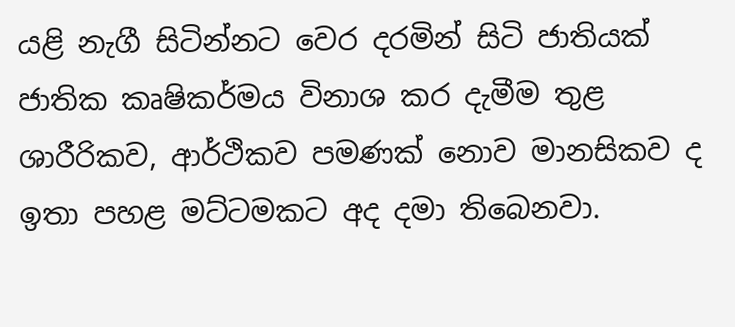යළි නැගී සිටින්නට වෙර දරමින් සිටි ජාතියක් ජාතික කෘෂිකර්මය විනාශ කර දැමීම තුළ ශාරීරිකව, ආර්ථිකව පමණක් නොව මානසිකව ද ඉතා පහළ මට්ටමකට අද දමා තිබෙනවා.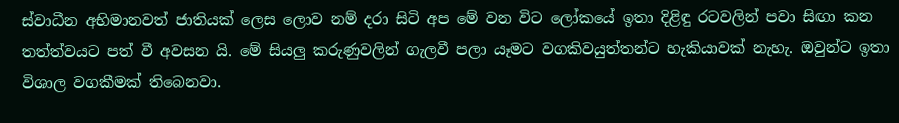ස්වාධීන අභිමානවත් ජාතියක් ලෙස ලොව නම් දරා සිටි අප මේ වන විට ලෝකයේ ඉතා දිළිඳු රටවලින් පවා සිඟා කන තත්ත්වයට පත් වී අවසන යි. මේ සියලු කරුණුවලින් ගැලවී පලා යෑමට වගකිවයුත්තන්ට හැකියාවක් නැහැ. ඔවුන්ට ඉතා විශාල වගකීමක් තිබෙනවා.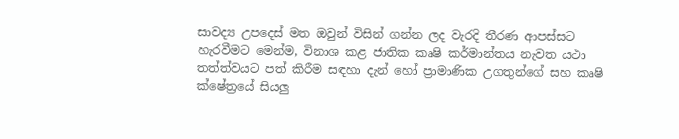සාවද්‍ය උපදෙස් මත ඔවුන් විසින් ගන්න ලද වැරදි තීරණ ආපස්සට හැරවීමට මෙන්ම, විනාශ කළ ජාතික කෘෂි කර්මාන්තය නැවත යථා තත්ත්වයට පත් කිරීම සඳහා දැන් හෝ ප්‍රාමාණික උගතුන්ගේ සහ කෘෂි ක්ෂේත්‍රයේ සියලු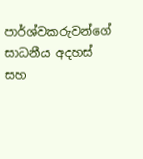පාර්ශ්වකරුවන්ගේ සාධනීය අදහස් සහ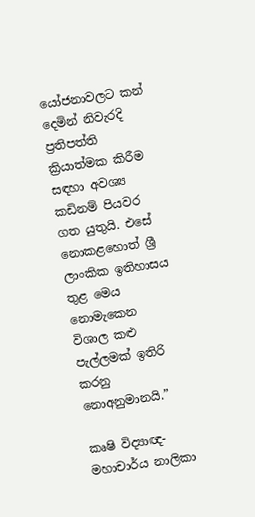යෝජනාවලට කන් දෙමින් නිවැරදි ප්‍රතිපත්ති ක්‍රියාත්මක කිරීම සඳහා අවශ්‍ය කඩිනම් පියවර ගත යුතුයි. එසේ නොකළහොත් ශ්‍රී ලාංකික ඉතිහාසය තුළ මෙය නොමැකෙන විශාල කළු පැල්ලමක් ඉතිරි කරනු නොඅනුමානයි.”

කෘෂි විද්‍යාඥ- මහාචාර්ය නාලිකා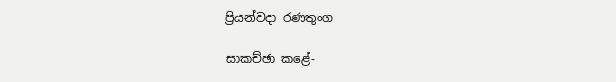ප්‍රියන්වදා රණතුංග

සාකච්ඡා කළේ-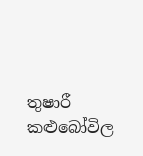තුෂාරී කළුබෝවිල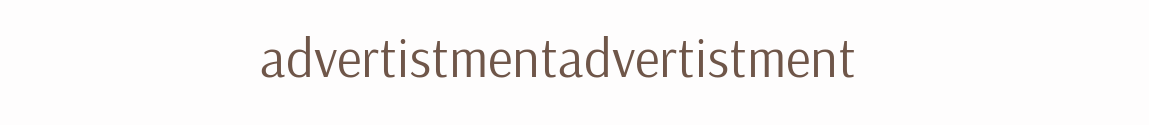advertistmentadvertistment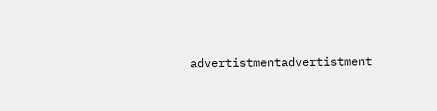advertistmentadvertistment